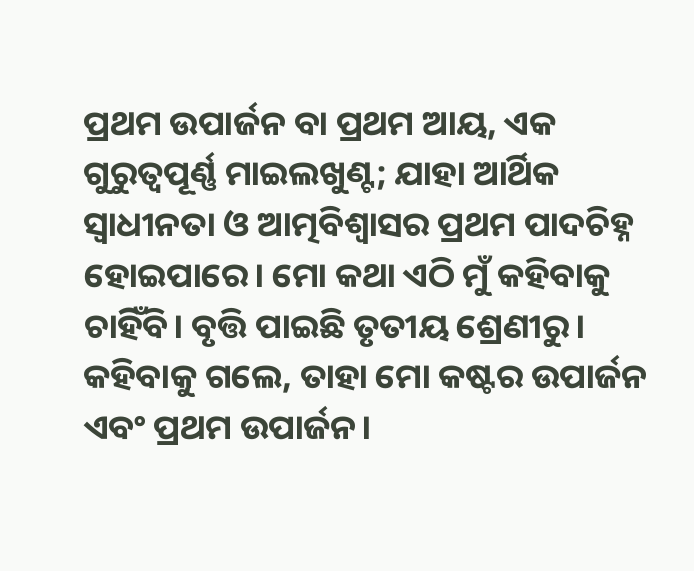ପ୍ରଥମ ଉପାର୍ଜନ ବା ପ୍ରଥମ ଆୟ, ଏକ ଗୁରୁତ୍ୱପୂର୍ଣ୍ଣ ମାଇଲଖୁଣ୍ଟ; ଯାହା ଆର୍ଥିକ ସ୍ବାଧୀନତା ଓ ଆତ୍ମବିଶ୍ୱାସର ପ୍ରଥମ ପାଦଚିହ୍ନ ହୋଇପାରେ। ମୋ କଥା ଏଠି ମୁଁ କହିବାକୁ ଚାହିଁବି। ବୃତ୍ତି ପାଇଛି ତୃତୀୟ ଶ୍ରେଣୀରୁ। କହିବାକୁ ଗଲେ, ତାହା ମୋ କଷ୍ଟର ଉପାର୍ଜନ ଏବଂ ପ୍ରଥମ ଉପାର୍ଜନ।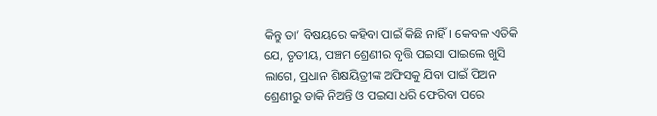କିନ୍ତୁ ତା’ ବିଷୟରେ କହିବା ପାଇଁ କିଛି ନାହିଁ। କେବଳ ଏତିକି ଯେ, ତୃତୀୟ, ପଞ୍ଚମ ଶ୍ରେଣୀର ବୃତ୍ତି ପଇସା ପାଇଲେ ଖୁସି ଲାଗେ, ପ୍ରଧାନ ଶିକ୍ଷୟିତ୍ରୀଙ୍କ ଅଫିସକୁ ଯିବା ପାଇଁ ପିଅନ ଶ୍ରେଣୀରୁ ଡାକି ନିଅନ୍ତି ଓ ପଇସା ଧରି ଫେରିବା ପରେ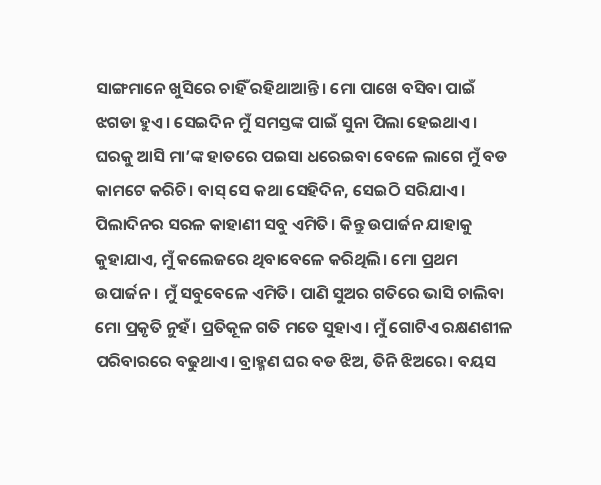ସାଙ୍ଗମାନେ ଖୁସିରେ ଚାହିଁ ରହିଥାଆନ୍ତି। ମୋ ପାଖେ ବସିବା ପାଇଁ ଝଗଡା ହୁଏ। ସେଇଦିନ ମୁଁ ସମସ୍ତଙ୍କ ପାଇଁ ସୁନା ପିଲା ହେଇଥାଏ। ଘରକୁ ଆସି ମା’ଙ୍କ ହାତରେ ପଇସା ଧରେଇବା ବେଳେ ଲାଗେ ମୁଁ ବଡ କାମଟେ କରିଚି। ବାସ୍ ସେ କଥା ସେହିଦିନ, ସେଇଠି ସରିଯାଏ। ପିଲାଦିନର ସରଳ କାହାଣୀ ସବୁ ଏମିତି। କିନ୍ତୁ ଉପାର୍ଜନ ଯାହାକୁ କୁହାଯାଏ, ମୁଁ କଲେଜରେ ଥିବାବେଳେ କରିଥିଲି। ମୋ ପ୍ରଥମ ଉପାର୍ଜନ। ମୁଁ ସବୁବେଳେ ଏମିତି। ପାଣି ସୁଅର ଗତିରେ ଭାସି ଚାଲିବା ମୋ ପ୍ରକୃତି ନୁହଁ। ପ୍ରତିକୂଳ ଗତି ମତେ ସୁହାଏ। ମୁଁ ଗୋଟିଏ ରକ୍ଷଣଶୀଳ ପରିବାରରେ ବଢୁଥାଏ। ବ୍ରାହ୍ମଣ ଘର ବଡ ଝିଅ, ତିନି ଝିଅରେ। ବୟସ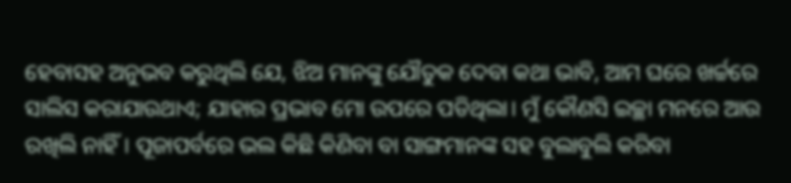ହେବାସହ ଅନୁଭବ କରୁଥିଲି ଯେ, ଝିଅ ମାନଙ୍କୁ ଯୌତୁକ ଦେବା କଥା ଭାବି, ଆମ ଘରେ ଖର୍ଚ୍ଚରେ ସାଲିସ କରାଯାଉଥାଏ; ଯାହାର ପ୍ରଭାବ ମୋ ଉପରେ ପଡିଥିଲା। ମୁଁ କୌଣସି ଇଚ୍ଛା ମନରେ ଆଉ ରଖିଲି ନାହିଁ। ପୂଜାପର୍ବରେ ଭଲ କିଛି କିଣିବା ବା ସାଙ୍ଗମାନଙ୍କ ସହ ବୁଲାବୁଲି କରିବା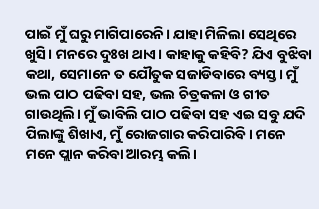ପାଇଁ ମୁଁ ଘରୁ ମାଗିପାରେନି। ଯାହା ମିଳିଲା ସେଥିରେ ଖୁସି। ମନରେ ଦୁଃଖ ଥାଏ। କାହାକୁ କହିବି? ଯିଏ ବୁଝିବା କଥା, ସେମାନେ ତ ଯୌତୁକ ସଜାଡିବାରେ ବ୍ୟସ୍ତ। ମୁଁ ଭଲ ପାଠ ପଢିବା ସହ, ଭଲ ଚିତ୍ରକଳା ଓ ଗୀତ ଗାଉଥିଲି। ମୁଁ ଭାବିଲି ପାଠ ପଢିବା ସହ ଏଇ ସବୁ ଯଦି ପିଲାଙ୍କୁ ଶିଖାଏ, ମୁଁ ରୋଜଗାର କରିପାରିବି। ମନେ ମନେ ପ୍ଲାନ କରିବା ଆରମ୍ଭ କଲି।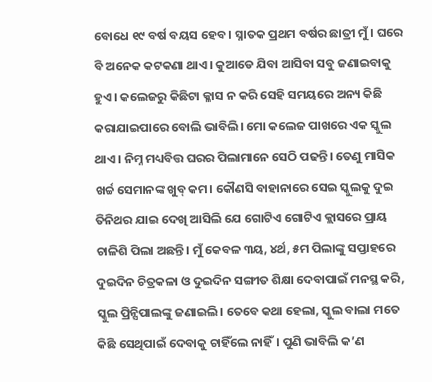ବୋଧେ ୧୯ ବର୍ଷ ବୟସ ହେବ। ସ୍ନାତକ ପ୍ରଥମ ବର୍ଷର ଛାତ୍ରୀ ମୁଁ। ଘରେ ବି ଅନେକ କଟକଣା ଥାଏ। କୁଆଡେ ଯିବା ଆସିବା ସବୁ ଜଣାଇବାକୁ ହୁଏ। କଲେଜରୁ କିଛିଟା କ୍ଳାସ ନ କରି ସେହି ସମୟରେ ଅନ୍ୟ କିଛି କରାଯାଇପାରେ ବୋଲି ଭାବିଲି। ମୋ କଲେଜ ପାଖରେ ଏକ ସ୍କୁଲ ଥାଏ। ନିମ୍ନ ମଧ୍ୟବିତ୍ତ ଘରର ପିଲାମାନେ ସେଠି ପଢନ୍ତି। ତେଣୁ ମାସିକ ଖର୍ଚ୍ଚ ସେମାନଙ୍କ ଖୁବ୍ କମ। କୌଣସି ବାହାନାରେ ସେଇ ସ୍କୁଲକୁ ଦୁଇ ତିନିଥର ଯାଇ ଦେଖି ଆସିଲି ଯେ ଗୋଟିଏ ଗୋଟିଏ କ୍ଲାସରେ ପ୍ରାୟ ଚାଳିଶି ପିଲା ଅଛନ୍ତି। ମୁଁ କେବଳ ୩ୟ, ୪ର୍ଥ, ୫ମ ପିଲାଙ୍କୁ ସପ୍ତାହରେ ଦୁଇଦିନ ଚିତ୍ରକଳା ଓ ଦୁଇଦିନ ସଙ୍ଗୀତ ଶିକ୍ଷା ଦେବାପାଇଁ ମନସ୍ଥ କରି, ସ୍କୁଲ ପ୍ରିନ୍ସିପାଲଙ୍କୁ ଜଣାଇଲି। ତେବେ କଥା ହେଲା, ସ୍କୁଲ ବାଲା ମତେ କିଛି ସେଥିପାଇଁ ଦେବାକୁ ଚାହିଁଲେ ନାହିଁ। ପୁଣି ଭାବିଲି କ’ଣ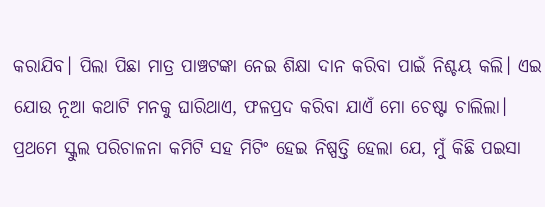କରାଯିବ। ପିଲା ପିଛା ମାତ୍ର ପାଞ୍ଚଟଙ୍କା ନେଇ ଶିକ୍ଷା ଦାନ କରିବା ପାଇଁ ନିଶ୍ଚୟ କଲି। ଏଇ ଯୋଉ ନୂଆ କଥାଟି ମନକୁ ଘାରିଥାଏ, ଫଳପ୍ରଦ କରିବା ଯାଏଁ ମୋ ଚେଷ୍ଟା ଚାଲିଲା। ପ୍ରଥମେ ସ୍କୁଲ ପରିଚାଳନା କମିଟି ସହ ମିଟିଂ ହେଇ ନିଷ୍ପତ୍ତି ହେଲା ଯେ, ମୁଁ କିଛି ପଇସା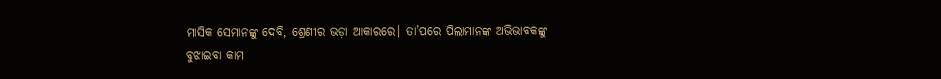ମାସିକ ସେମାନଙ୍କୁ ଦେବି, ଶ୍ରେଣୀର ଭଡ଼ା ଆକାରରେ। ତା’ପରେ ପିଲାମାନଙ୍କ ଅଭିଭାବକଙ୍କୁ ବୁଝାଇବା କାମ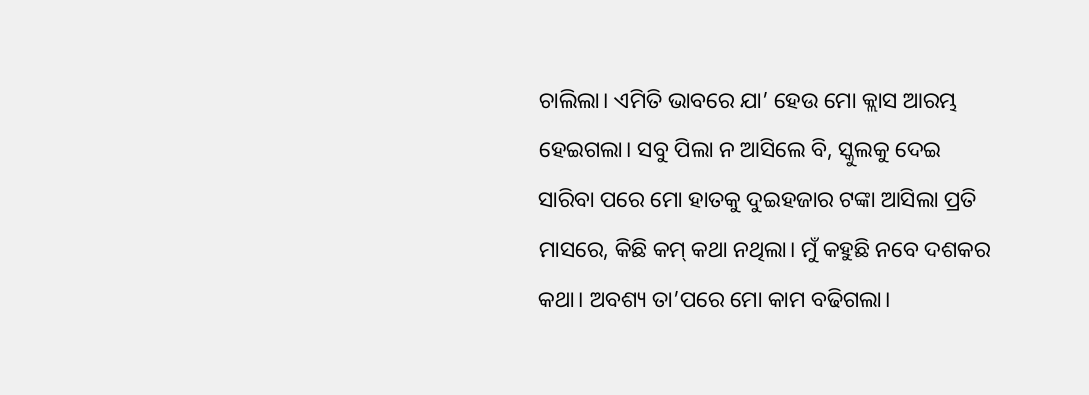ଚାଲିଲା। ଏମିତି ଭାବରେ ଯା’ ହେଉ ମୋ କ୍ଲାସ ଆରମ୍ଭ ହେଇଗଲା। ସବୁ ପିଲା ନ ଆସିଲେ ବି, ସ୍କୁଲକୁ ଦେଇ ସାରିବା ପରେ ମୋ ହାତକୁ ଦୁଇହଜାର ଟଙ୍କା ଆସିଲା ପ୍ରତି ମାସରେ, କିଛି କମ୍ କଥା ନଥିଲା। ମୁଁ କହୁଛି ନବେ ଦଶକର କଥା। ଅବଶ୍ୟ ତା’ପରେ ମୋ କାମ ବଢିଗଲା।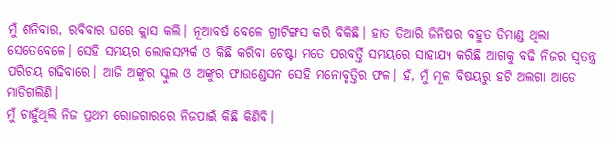ମୁଁ ଶନିବାର, ରବିବାର ଘରେ କ୍ଲାସ କଲି। ନୂଆବର୍ଷ ବେଳେ ଗ୍ରୀଟିଙ୍ଗସ କରି ବିକିଛି। ହାତ ତିଆରି ଜିନିଷର ବହୁତ ଡିମାଣ୍ଡ ଥିଲା ସେତେବେଳେ। ସେହି ସମୟର ଲୋକସମ୍ପର୍କ ଓ କିଛି କରିବା ଚେଷ୍ଟା ମତେ ପରବର୍ତ୍ତି ସମୟରେ ସାହାଯ୍ୟ କରିଛି ଆଗକୁ ବଢି ନିଜର ସ୍ବତନ୍ତ୍ର ପରିଚୟ ଗଢିବାରେ। ଆଜି ଅଙ୍କୁର ସ୍କୁଲ ଓ ଅଙ୍କୁର ଫାଉଣ୍ଡେସନ ସେହି ମନୋବୃତ୍ତିର ଫଳ। ହଁ, ମୁଁ ମୂଳ ବିଷୟରୁ ହଟି ଅଲଗା ଆଡେ ମାଡିଗଲିଣି।
ମୁଁ ଚାହୁଁଥିଲି ନିଜ ପ୍ରଥମ ରୋଜଗାରରେ ନିଜପାଇଁ କିଛି କିଣିବି।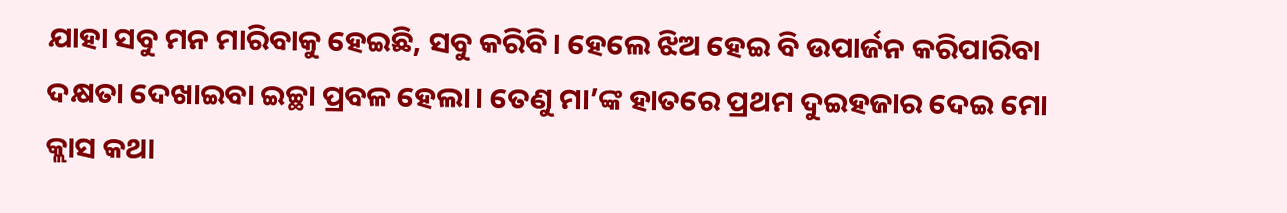ଯାହା ସବୁ ମନ ମାରିବାକୁ ହେଇଛି, ସବୁ କରିବି। ହେଲେ ଝିଅ ହେଇ ବି ଉପାର୍ଜନ କରିପାରିବା ଦକ୍ଷତା ଦେଖାଇବା ଇଚ୍ଛା ପ୍ରବଳ ହେଲା। ତେଣୁ ମା’ଙ୍କ ହାତରେ ପ୍ରଥମ ଦୁଇହଜାର ଦେଇ ମୋ କ୍ଲାସ କଥା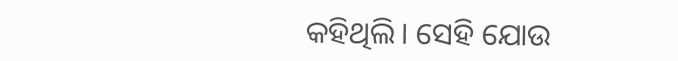କହିଥିଲି। ସେହି ଯୋଉ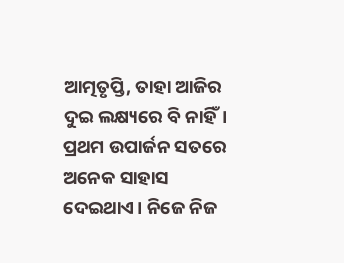ଆତ୍ମତୃପ୍ତି, ତାହା ଆଜିର ଦୁଇ ଲକ୍ଷ୍ୟରେ ବି ନାହିଁ। ପ୍ରଥମ ଉପାର୍ଜନ ସତରେ ଅନେକ ସାହାସ ଦେଇଥାଏ। ନିଜେ ନିଜ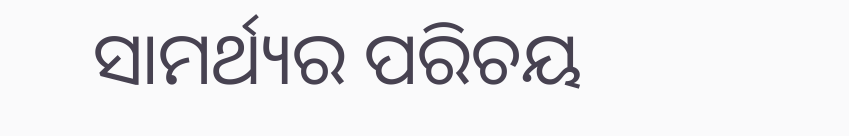ସାମର୍ଥ୍ୟର ପରିଚୟ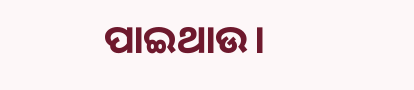ପାଇଥାଉ।